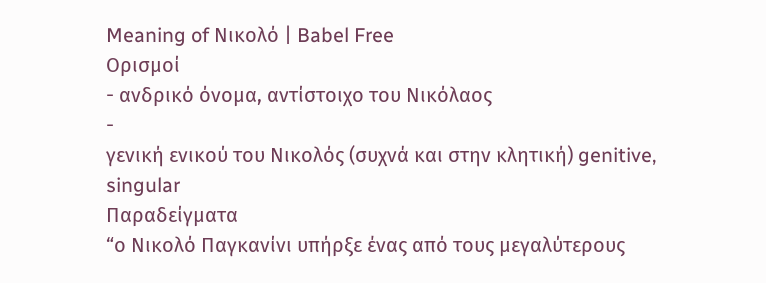Meaning of Νικολό | Babel Free
Ορισμοί
- ανδρικό όνομα, αντίστοιχο του Νικόλαος
-
γενική ενικού του Νικολός (συχνά και στην κλητική) genitive, singular
Παραδείγματα
“ο Νικολό Παγκανίνι υπήρξε ένας από τους μεγαλύτερους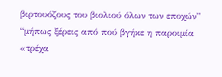βιρτουόζους του βιολιού όλων των εποχών”
“μήπως ξέρεις από πού βγήκε η παροιμία «τρέχα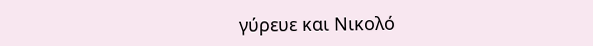γύρευε και Νικολό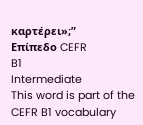καρτέρει»;”
Επίπεδο CEFR
B1
Intermediate
This word is part of the CEFR B1 vocabulary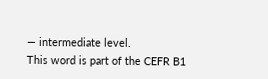— intermediate level.
This word is part of the CEFR B1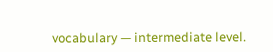vocabulary — intermediate level.